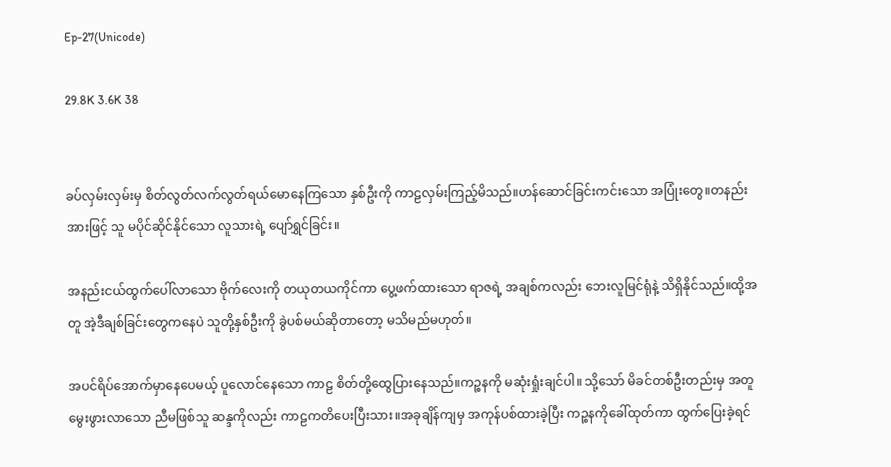Ep-27(Unicode)

29.8K 3.6K 38


ခပ်လှမ်းလှမ်းမှ စိတ်လွတ်လက်လွတ်ရယ်မောနေကြသော နှစ်ဦးကို ကာဠလှမ်းကြည့်မိသည်။ဟန်ဆောင်ခြင်းကင်းသော အပြုံးတွေ။တနည်းအားဖြင့် သူ မပိုင်ဆိုင်နိုင်သော လူသားရဲ့ ပျော်ရွှင်ခြင်း။

အနည်းငယ်ထွက်ပေါ်လာသော ဗိုက်လေးကို တယုတယကိုင်ကာ ပွေ့ဖက်ထားသော ရာဇရဲ့ အချစ်ကလည်း ဘေးလူမြင်ရုံနဲ့ သိရှိနိုင်သည်။ထို့အတူ အဲ့ဒီချစ်ခြင်းတွေကနေပဲ သူတို့နှစ်ဦးကို ခွဲပစ်မယ်ဆိုတာတော့ မသိမည်မဟုတ်။

အပင်ရိပ်အောက်မှာနေပေမယ့် ပူလောင်နေသော ကာဠ စိတ်တို့ထွေပြားနေသည်။ကဉ္စနကို မဆုံးရှုံးချင်ပါ။ သို့သော် မိခင်တစ်ဦးတည်းမှ အတူမွေးဖွားလာသော ညီမဖြစ်သူ ဆန္ဒကိုလည်း ကာဠကတိပေးပြီးသား။အခုချိန်ကျမှ အကုန်ပစ်ထားခဲ့ပြီး ကဉ္စနကိုခေါ်ထုတ်ကာ ထွက်ပြေးခဲ့ရင်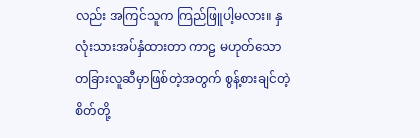လည်း အကြင်သူက ကြည်ဖြူပါ့မလား။ နှလုံးသားအပ်နှံထားတာ ကာဠ မဟုတ်သော တခြားလူဆီမှာဖြစ်တဲ့အတွက် စွန့်စားချင်တဲ့ စိတ်တို့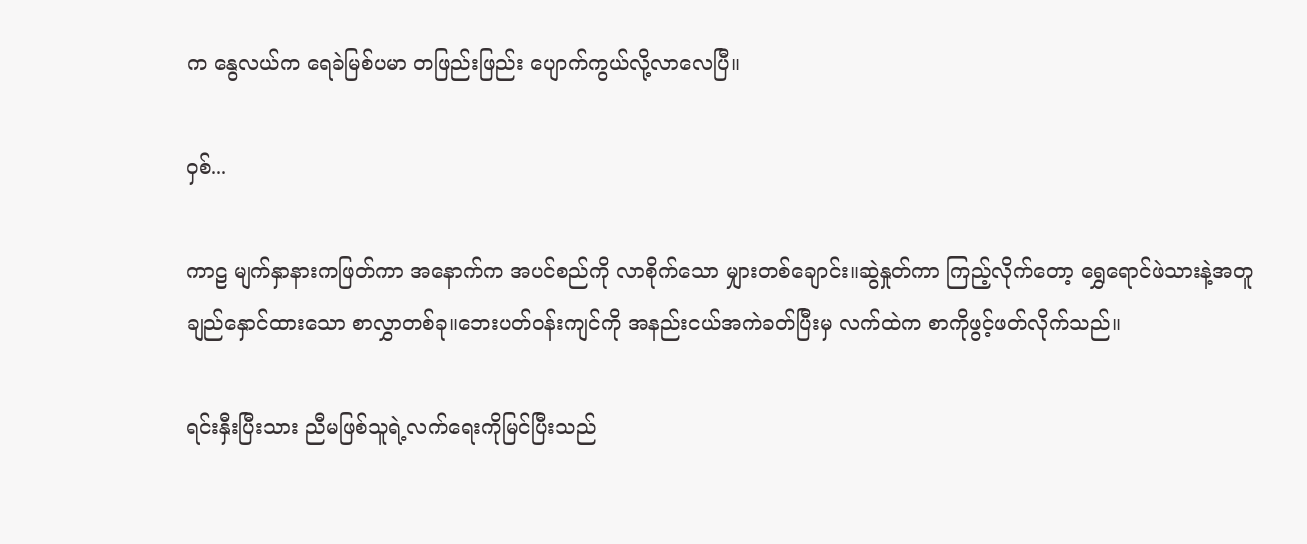က နွေလယ်က ရေခဲမြစ်ပမာ တဖြည်းဖြည်း ပျောက်ကွယ်လို့လာလေပြီ။

ဝှစ်...

ကာဠ မျက်နှာနားကဖြတ်ကာ အနောက်က အပင်စည်ကို လာစိုက်သော မျှားတစ်ချောင်း။ဆွဲနှုတ်ကာ ကြည့်လိုက်တော့ ရွှေရောင်ဖဲသားနဲ့အတူချည်နှောင်ထားသော စာလွှာတစ်ခု။ဘေးပတ်ဝန်းကျင်ကို အနည်းငယ်အကဲခတ်ပြီးမှ လက်ထဲက စာကိုဖွင့်ဖတ်လိုက်သည်။

ရင်းနှီးပြီးသား ညီမဖြစ်သူရဲ့လက်ရေးကိုမြင်ပြီးသည်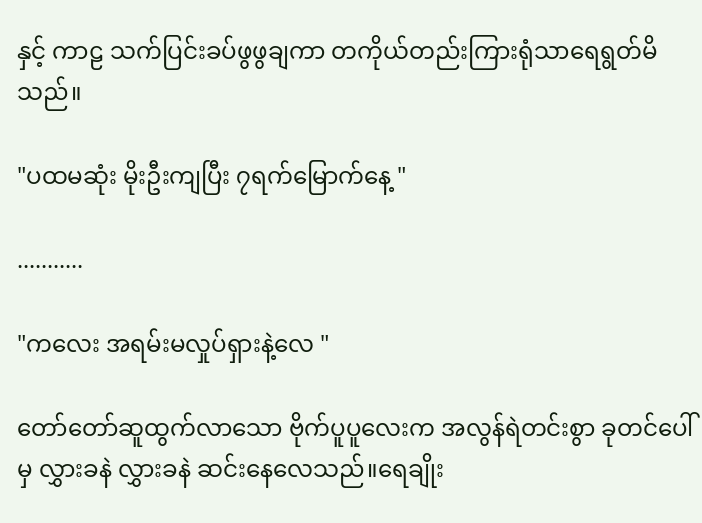နှင့် ကာဠ သက်ပြင်းခပ်ဖွဖွချကာ တကိုယ်တည်းကြားရုံသာရေရွတ်မိသည်။

"ပထမဆုံး မိုးဦးကျပြီး ၇ရက်မြောက်နေ့ "

...........

"ကလေး အရမ်းမလှုပ်ရှားနဲ့လေ "

တော်တော်ဆူထွက်လာသော ဗိုက်ပူပူလေးက အလွန်ရဲတင်းစွာ ခုတင်ပေါ်မှ လွှားခနဲ လွှားခနဲ ဆင်းနေလေသည်။ရေချိုး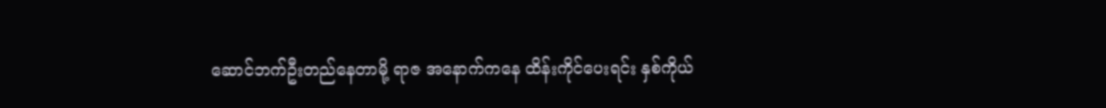ဆောင်ဘက်ဦးတည်နေတာမို့ ရာဇ အနောက်ကနေ ထိန်းကိုင်ပေးရင်း နှစ်ကိုယ်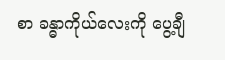စာ ခန္ဓာကိုယ်လေးကို ပွေ့ချီ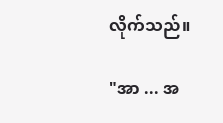လိုက်သည်။

"အာ ... အ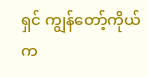ရှင် ကျွန်တော့်ကိုယ်က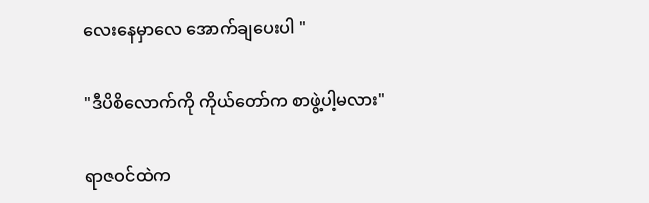လေးနေမှာလေ အောက်ချပေးပါ "

"ဒီပိစိလောက်ကို ကိုယ်တော်က စာဖွဲ့ပါ့မလား"

ရာဇဝင်ထဲက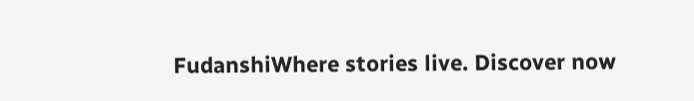FudanshiWhere stories live. Discover now